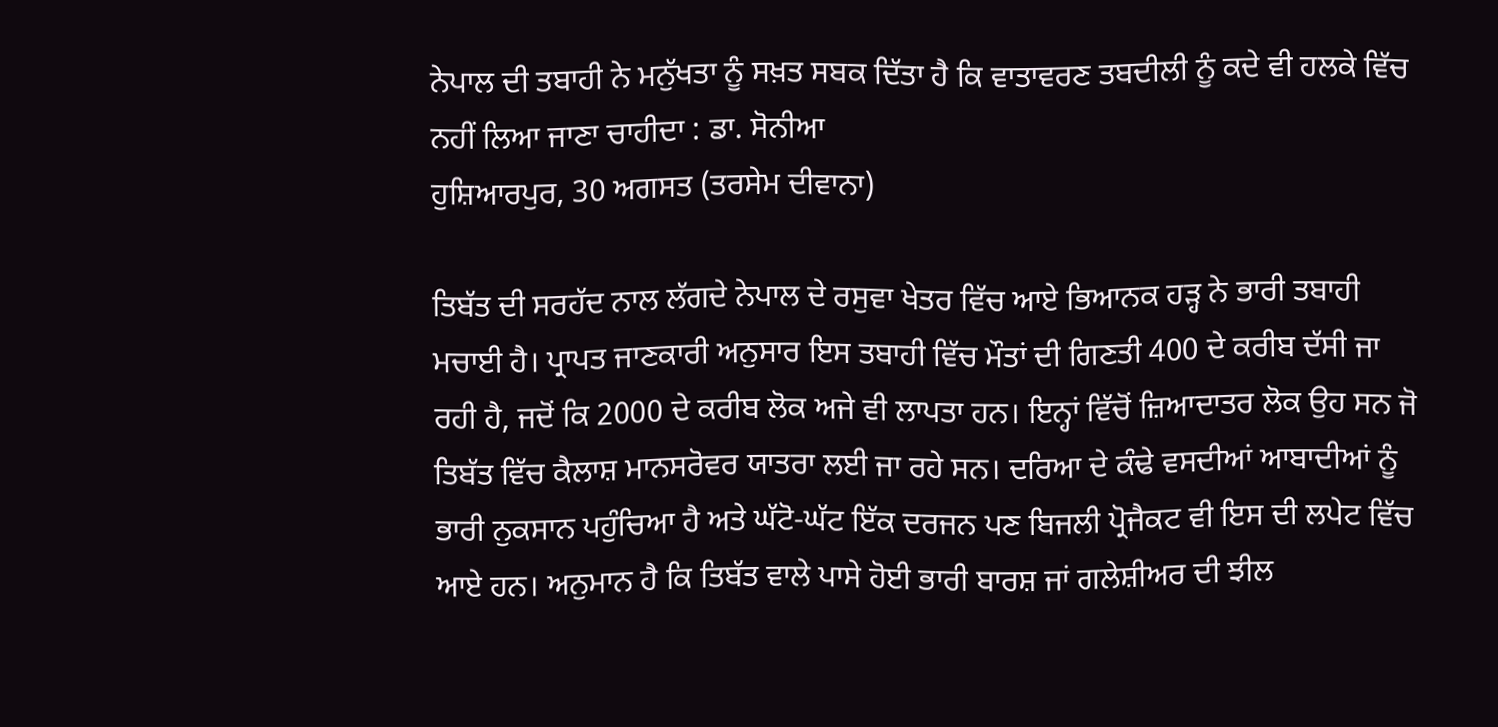ਨੇਪਾਲ ਦੀ ਤਬਾਹੀ ਨੇ ਮਨੁੱਖਤਾ ਨੂੰ ਸਖ਼ਤ ਸਬਕ ਦਿੱਤਾ ਹੈ ਕਿ ਵਾਤਾਵਰਣ ਤਬਦੀਲੀ ਨੂੰ ਕਦੇ ਵੀ ਹਲਕੇ ਵਿੱਚ ਨਹੀਂ ਲਿਆ ਜਾਣਾ ਚਾਹੀਦਾ : ਡਾ. ਸੋਨੀਆ
ਹੁਸ਼ਿਆਰਪੁਰ, 30 ਅਗਸਤ (ਤਰਸੇਮ ਦੀਵਾਨਾ)

ਤਿਬੱਤ ਦੀ ਸਰਹੱਦ ਨਾਲ ਲੱਗਦੇ ਨੇਪਾਲ ਦੇ ਰਸੁਵਾ ਖੇਤਰ ਵਿੱਚ ਆਏ ਭਿਆਨਕ ਹੜ੍ਹ ਨੇ ਭਾਰੀ ਤਬਾਹੀ ਮਚਾਈ ਹੈ। ਪ੍ਰਾਪਤ ਜਾਣਕਾਰੀ ਅਨੁਸਾਰ ਇਸ ਤਬਾਹੀ ਵਿੱਚ ਮੌਤਾਂ ਦੀ ਗਿਣਤੀ 400 ਦੇ ਕਰੀਬ ਦੱਸੀ ਜਾ ਰਹੀ ਹੈ, ਜਦੋਂ ਕਿ 2000 ਦੇ ਕਰੀਬ ਲੋਕ ਅਜੇ ਵੀ ਲਾਪਤਾ ਹਨ। ਇਨ੍ਹਾਂ ਵਿੱਚੋਂ ਜ਼ਿਆਦਾਤਰ ਲੋਕ ਉਹ ਸਨ ਜੋ ਤਿਬੱਤ ਵਿੱਚ ਕੈਲਾਸ਼ ਮਾਨਸਰੋਵਰ ਯਾਤਰਾ ਲਈ ਜਾ ਰਹੇ ਸਨ। ਦਰਿਆ ਦੇ ਕੰਢੇ ਵਸਦੀਆਂ ਆਬਾਦੀਆਂ ਨੂੰ ਭਾਰੀ ਨੁਕਸਾਨ ਪਹੁੰਚਿਆ ਹੈ ਅਤੇ ਘੱਟੋ-ਘੱਟ ਇੱਕ ਦਰਜਨ ਪਣ ਬਿਜਲੀ ਪ੍ਰੋਜੈਕਟ ਵੀ ਇਸ ਦੀ ਲਪੇਟ ਵਿੱਚ ਆਏ ਹਨ। ਅਨੁਮਾਨ ਹੈ ਕਿ ਤਿਬੱਤ ਵਾਲੇ ਪਾਸੇ ਹੋਈ ਭਾਰੀ ਬਾਰਸ਼ ਜਾਂ ਗਲੇਸ਼ੀਅਰ ਦੀ ਝੀਲ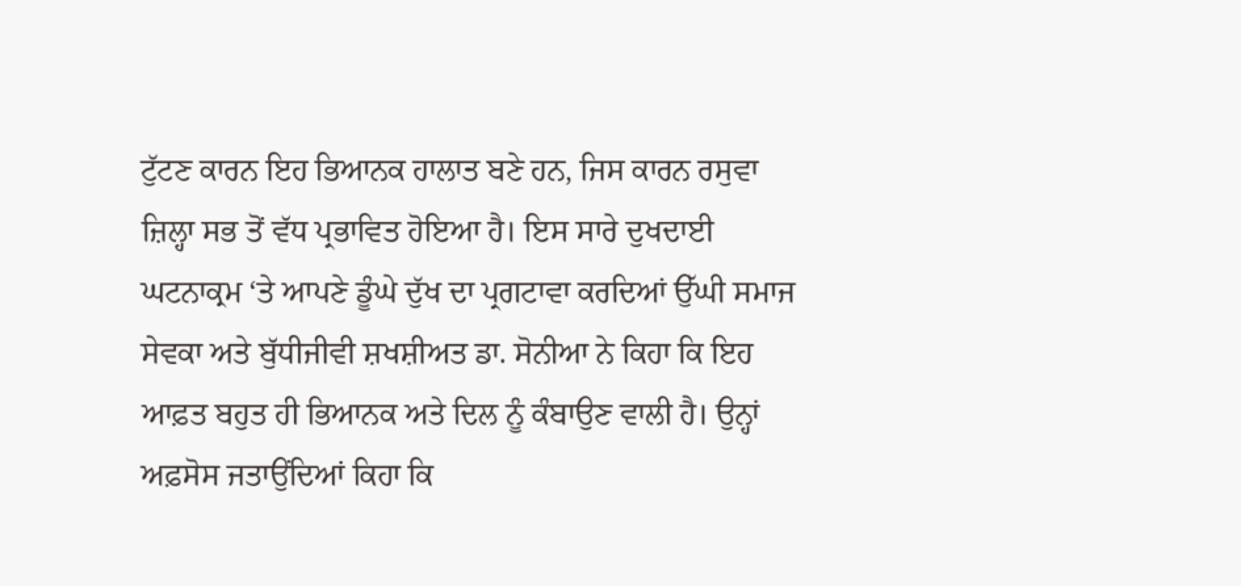ਟੁੱਟਣ ਕਾਰਨ ਇਹ ਭਿਆਨਕ ਹਾਲਾਤ ਬਣੇ ਹਨ, ਜਿਸ ਕਾਰਨ ਰਸੁਵਾ ਜ਼ਿਲ੍ਹਾ ਸਭ ਤੋਂ ਵੱਧ ਪ੍ਰਭਾਵਿਤ ਹੋਇਆ ਹੈ। ਇਸ ਸਾਰੇ ਦੁਖਦਾਈ ਘਟਨਾਕ੍ਰਮ ‘ਤੇ ਆਪਣੇ ਡੂੰਘੇ ਦੁੱਖ ਦਾ ਪ੍ਰਗਟਾਵਾ ਕਰਦਿਆਂ ਉੱਘੀ ਸਮਾਜ ਸੇਵਕਾ ਅਤੇ ਬੁੱਧੀਜੀਵੀ ਸ਼ਖਸ਼ੀਅਤ ਡਾ. ਸੋਨੀਆ ਨੇ ਕਿਹਾ ਕਿ ਇਹ ਆਫ਼ਤ ਬਹੁਤ ਹੀ ਭਿਆਨਕ ਅਤੇ ਦਿਲ ਨੂੰ ਕੰਬਾਉਣ ਵਾਲੀ ਹੈ। ਉਨ੍ਹਾਂ ਅਫ਼ਸੋਸ ਜਤਾਉਂਦਿਆਂ ਕਿਹਾ ਕਿ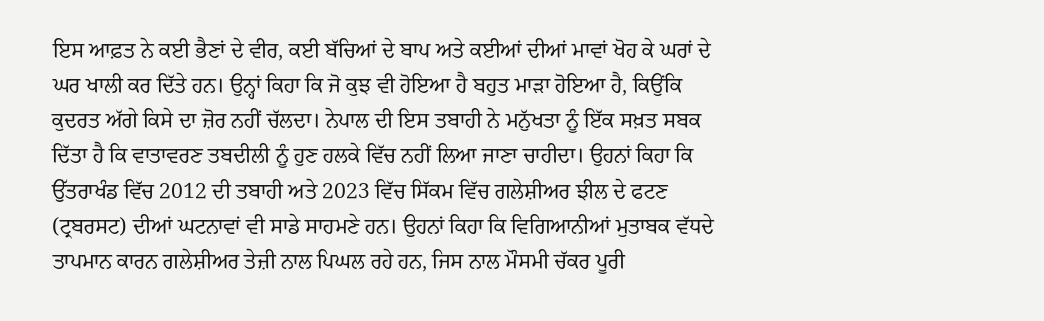ਇਸ ਆਫ਼ਤ ਨੇ ਕਈ ਭੈਣਾਂ ਦੇ ਵੀਰ, ਕਈ ਬੱਚਿਆਂ ਦੇ ਬਾਪ ਅਤੇ ਕਈਆਂ ਦੀਆਂ ਮਾਵਾਂ ਖੋਹ ਕੇ ਘਰਾਂ ਦੇ ਘਰ ਖਾਲੀ ਕਰ ਦਿੱਤੇ ਹਨ। ਉਨ੍ਹਾਂ ਕਿਹਾ ਕਿ ਜੋ ਕੁਝ ਵੀ ਹੋਇਆ ਹੈ ਬਹੁਤ ਮਾੜਾ ਹੋਇਆ ਹੈ, ਕਿਉਂਕਿ ਕੁਦਰਤ ਅੱਗੇ ਕਿਸੇ ਦਾ ਜ਼ੋਰ ਨਹੀਂ ਚੱਲਦਾ। ਨੇਪਾਲ ਦੀ ਇਸ ਤਬਾਹੀ ਨੇ ਮਨੁੱਖਤਾ ਨੂੰ ਇੱਕ ਸਖ਼ਤ ਸਬਕ ਦਿੱਤਾ ਹੈ ਕਿ ਵਾਤਾਵਰਣ ਤਬਦੀਲੀ ਨੂੰ ਹੁਣ ਹਲਕੇ ਵਿੱਚ ਨਹੀਂ ਲਿਆ ਜਾਣਾ ਚਾਹੀਦਾ। ਉਹਨਾਂ ਕਿਹਾ ਕਿ ਉੱਤਰਾਖੰਡ ਵਿੱਚ 2012 ਦੀ ਤਬਾਹੀ ਅਤੇ 2023 ਵਿੱਚ ਸਿੱਕਮ ਵਿੱਚ ਗਲੇਸ਼ੀਅਰ ਝੀਲ ਦੇ ਫਟਣ (ਟ੍ਰਬਰਸਟ) ਦੀਆਂ ਘਟਨਾਵਾਂ ਵੀ ਸਾਡੇ ਸਾਹਮਣੇ ਹਨ। ਉਹਨਾਂ ਕਿਹਾ ਕਿ ਵਿਗਿਆਨੀਆਂ ਮੁਤਾਬਕ ਵੱਧਦੇ ਤਾਪਮਾਨ ਕਾਰਨ ਗਲੇਸ਼ੀਅਰ ਤੇਜ਼ੀ ਨਾਲ ਪਿਘਲ ਰਹੇ ਹਨ, ਜਿਸ ਨਾਲ ਮੌਸਮੀ ਚੱਕਰ ਪੂਰੀ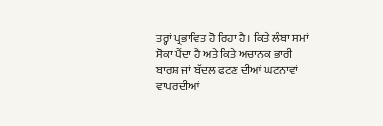ਤਰ੍ਹਾਂ ਪ੍ਰਭਾਵਿਤ ਹੋ ਰਿਹਾ ਹੈ। ਕਿਤੇ ਲੰਬਾ ਸਮਾਂ ਸੋਕਾ ਪੈਂਦਾ ਹੈ ਅਤੇ ਕਿਤੇ ਅਚਾਨਕ ਭਾਰੀ ਬਾਰਸ਼ ਜਾਂ ਬੱਦਲ ਫਟਣ ਦੀਆਂ ਘਟਨਾਵਾਂ ਵਾਪਰਦੀਆਂ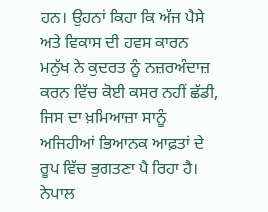ਹਨ। ਉਹਨਾਂ ਕਿਹਾ ਕਿ ਅੱਜ ਪੈਸੇ ਅਤੇ ਵਿਕਾਸ ਦੀ ਹਵਸ ਕਾਰਨ ਮਨੁੱਖ ਨੇ ਕੁਦਰਤ ਨੂੰ ਨਜ਼ਰਅੰਦਾਜ਼ ਕਰਨ ਵਿੱਚ ਕੋਈ ਕਸਰ ਨਹੀਂ ਛੱਡੀ, ਜਿਸ ਦਾ ਖ਼ਮਿਆਜ਼ਾ ਸਾਨੂੰ ਅਜਿਹੀਆਂ ਭਿਆਨਕ ਆਫ਼ਤਾਂ ਦੇ ਰੂਪ ਵਿੱਚ ਭੁਗਤਣਾ ਪੈ ਰਿਹਾ ਹੈ। ਨੇਪਾਲ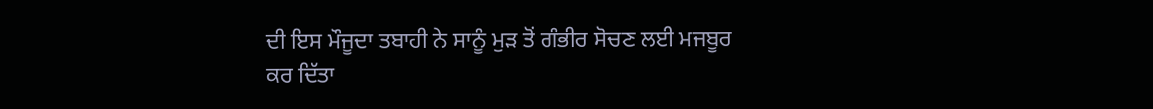ਦੀ ਇਸ ਮੌਜੂਦਾ ਤਬਾਹੀ ਨੇ ਸਾਨੂੰ ਮੁੜ ਤੋਂ ਗੰਭੀਰ ਸੋਚਣ ਲਈ ਮਜਬੂਰ ਕਰ ਦਿੱਤਾ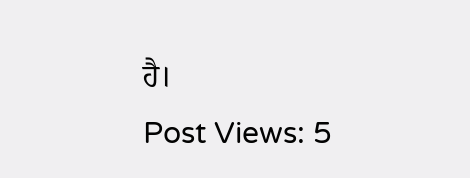ਹੈ।
Post Views: 5